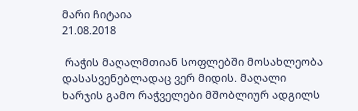მარი ჩიტაია
21.08.2018

 რაჭის მაღალმთიან სოფლებში მოსახლეობა დასასვენებლადაც ვერ მიდის. მაღალი ხარჯის გამო რაჭველები მშობლიურ ადგილს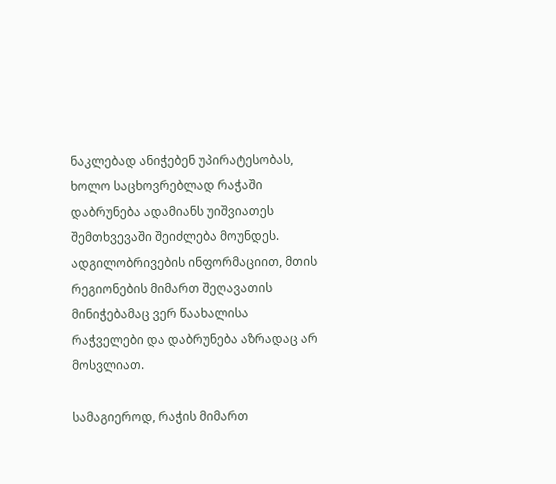ნაკლებად ანიჭებენ უპირატესობას, ხოლო საცხოვრებლად რაჭაში დაბრუნება ადამიანს უიშვიათეს შემთხვევაში შეიძლება მოუნდეს.  ადგილობრივების ინფორმაციით, მთის რეგიონების მიმართ შეღავათის მინიჭებამაც ვერ წაახალისა რაჭველები და დაბრუნება აზრადაც არ მოსვლიათ.

სამაგიეროდ, რაჭის მიმართ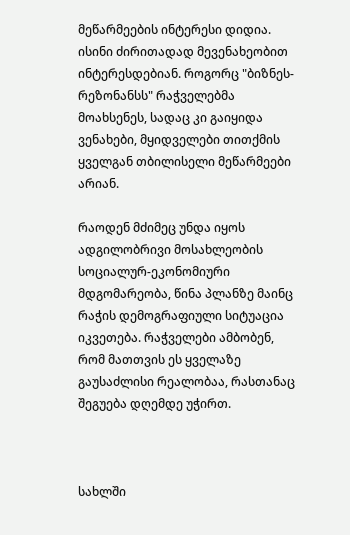მეწარმეების ინტერესი დიდია. ისინი ძირითადად მევენახეობით ინტერესდებიან. როგორც "ბიზნეს-რეზონანსს" რაჭველებმა მოახსენეს, სადაც კი გაიყიდა ვენახები, მყიდველები თითქმის ყველგან თბილისელი მეწარმეები არიან.

რაოდენ მძიმეც უნდა იყოს ადგილობრივი მოსახლეობის სოციალურ-ეკონომიური მდგომარეობა, წინა პლანზე მაინც რაჭის დემოგრაფიული სიტუაცია იკვეთება. რაჭველები ამბობენ, რომ მათთვის ეს ყველაზე გაუსაძლისი რეალობაა, რასთანაც შეგუება დღემდე უჭირთ.



სახლში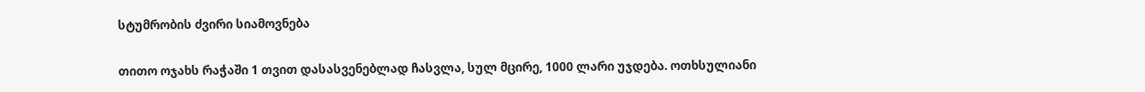სტუმრობის ძვირი სიამოვნება

თითო ოჯახს რაჭაში 1 თვით დასასვენებლად ჩასვლა, სულ მცირე, 1000 ლარი უჯდება. ოთხსულიანი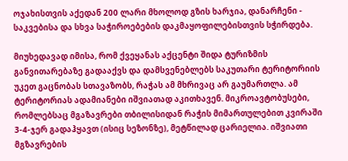ოჯახისთვის აქედან 200 ლარი მხოლოდ გზის ხარჯია, დანარჩენი - საკვებისა და სხვა საჭიროებების დაკმაყოფილებისთვის სჭირდება.

მიუხედავად იმისა, რომ ქვეყანას აქცენტი შიდა ტურიზმის განვითარებაზე გადააქვს და დამსვენებლებს საკუთარი ტერიტორიის უკეთ გაცნობას სთავაზობს, რაჭას ამ მხრივაც არ გაუმართლა. ამ ტერიტორიას ადამიანები იშვიათად აკითხავენ. მიკროავტობუსები, რომლებსაც მგაზავრები თბილისიდან რაჭის მიმართულებით კვირაში 3-4-ჯერ გადაჰყავთ (ისიც სეზონზე), მეტწილად ცარიელია. იშვიათი მგზავრების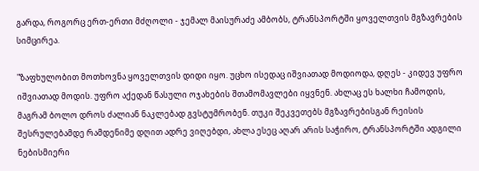გარდა, როგორც ერთ-ერთი მძღოლი - ჯემალ მაისურაძე ამბობს, ტრანსპორტში ყოველთვის მგზავრების სიმცირეა.

"ზაფხულობით მოთხოვნა ყოველთვის დიდი იყო. უცხო ისედაც იშვიათად მოდიოდა, დღეს - კიდევ უფრო იშვიათად მოდის. უფრო აქედან წასული ოჯახების შთამომავლები იყვნენ. ახლაც ეს ხალხი ჩამოდის, მაგრამ ბოლო დროს ძალიან ნაკლებად გვსტუმრობენ. თუკი შეკვეთებს მგზავრებისგან რეისის შესრულებამდე რამდენიმე დღით ადრე ვიღებდი, ახლა ესეც აღარ არის საჭირო, ტრანსპორტში ადგილი ნებისმიერი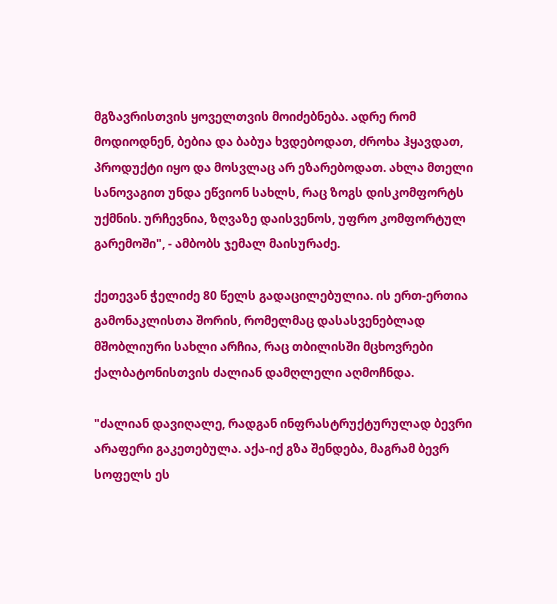მგზავრისთვის ყოველთვის მოიძებნება. ადრე რომ მოდიოდნენ, ბებია და ბაბუა ხვდებოდათ, ძროხა ჰყავდათ, პროდუქტი იყო და მოსვლაც არ ეზარებოდათ. ახლა მთელი სანოვაგით უნდა ეწვიონ სახლს, რაც ზოგს დისკომფორტს უქმნის. ურჩევნია, ზღვაზე დაისვენოს, უფრო კომფორტულ გარემოში", - ამბობს ჯემალ მაისურაძე.

ქეთევან ჭელიძე 80 წელს გადაცილებულია. ის ერთ-ერთია გამონაკლისთა შორის, რომელმაც დასასვენებლად მშობლიური სახლი არჩია, რაც თბილისში მცხოვრები ქალბატონისთვის ძალიან დამღლელი აღმოჩნდა.

"ძალიან დავიღალე, რადგან ინფრასტრუქტურულად ბევრი არაფერი გაკეთებულა. აქა-იქ გზა შენდება, მაგრამ ბევრ სოფელს ეს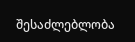შესაძლებლობა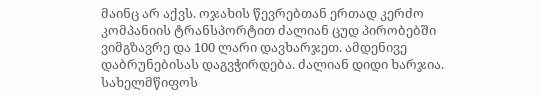მაინც არ აქვს. ოჯახის წევრებთან ერთად კერძო კომპანიის ტრანსპორტით ძალიან ცუდ პირობებში ვიმგზავრე და 100 ლარი დავხარჯეთ. ამდენივე დაბრუნებისას დაგვჭირდება. ძალიან დიდი ხარჯია. სახელმწიფოს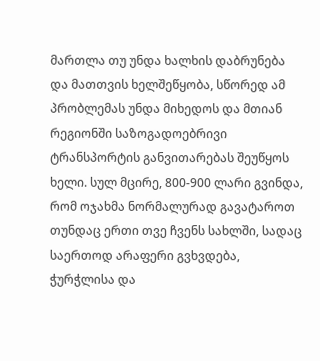მართლა თუ უნდა ხალხის დაბრუნება და მათთვის ხელშეწყობა, სწორედ ამ პრობლემას უნდა მიხედოს და მთიან რეგიონში საზოგადოებრივი ტრანსპორტის განვითარებას შეუწყოს ხელი. სულ მცირე, 800-900 ლარი გვინდა, რომ ოჯახმა ნორმალურად გავატაროთ თუნდაც ერთი თვე ჩვენს სახლში, სადაც საერთოდ არაფერი გვხვდება, ჭურჭლისა და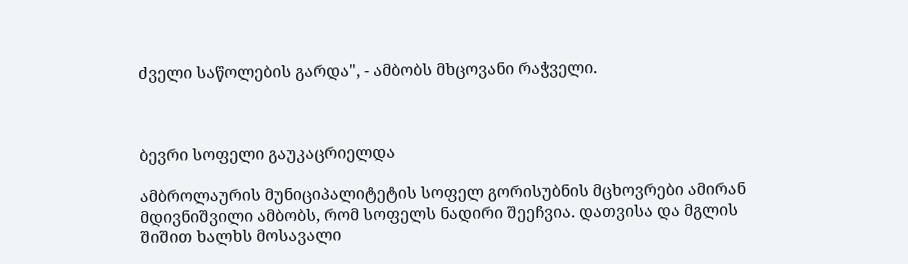ძველი საწოლების გარდა", - ამბობს მხცოვანი რაჭველი.



ბევრი სოფელი გაუკაცრიელდა

ამბროლაურის მუნიციპალიტეტის სოფელ გორისუბნის მცხოვრები ამირან მდივნიშვილი ამბობს, რომ სოფელს ნადირი შეეჩვია. დათვისა და მგლის შიშით ხალხს მოსავალი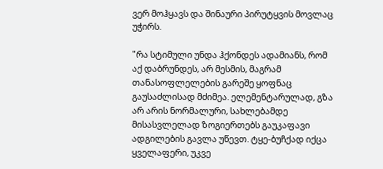ვერ მოჰყავს და შინაური პირუტყვის მოვლაც უჭირს.

"რა სტიმული უნდა ჰქონდეს ადამიანს, რომ აქ დაბრუნდეს, არ მესმის, მაგრამ თანასოფლელების გარეშე ყოფნაც გაუსაძლისად მძიმეა. ელემენტარულად, გზა არ არის ნორმალური, სახლებამდე მისასვლელად ზოგიერთებს გაუკაფავი ადგილების გავლა უწევთ. ტყე-ბუჩქად იქცა ყველაფერი, უკვე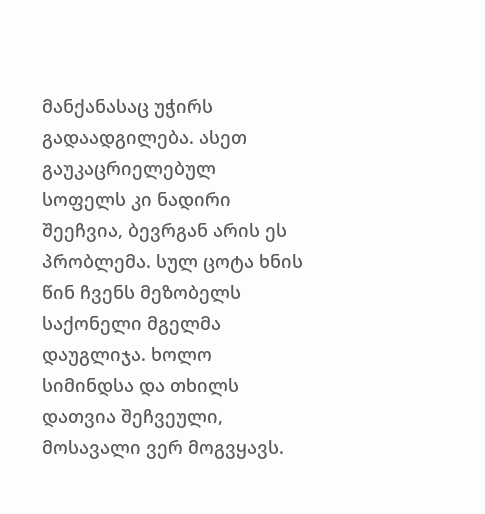მანქანასაც უჭირს გადაადგილება. ასეთ გაუკაცრიელებულ სოფელს კი ნადირი შეეჩვია, ბევრგან არის ეს პრობლემა. სულ ცოტა ხნის წინ ჩვენს მეზობელს საქონელი მგელმა დაუგლიჯა. ხოლო სიმინდსა და თხილს დათვია შეჩვეული, მოსავალი ვერ მოგვყავს.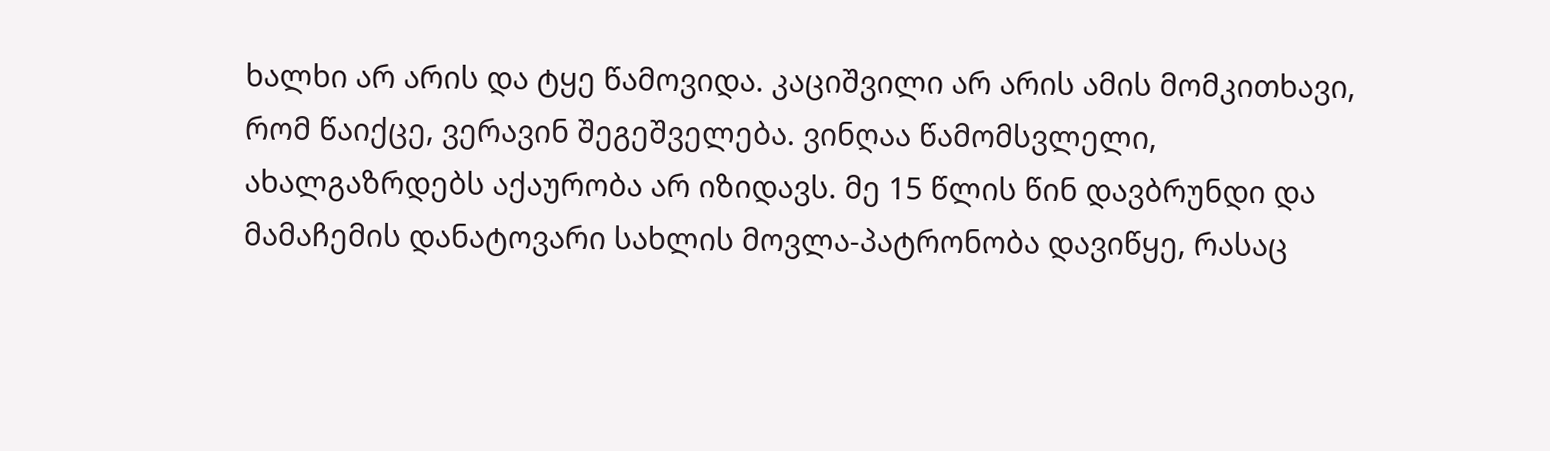ხალხი არ არის და ტყე წამოვიდა. კაციშვილი არ არის ამის მომკითხავი, რომ წაიქცე, ვერავინ შეგეშველება. ვინღაა წამომსვლელი, ახალგაზრდებს აქაურობა არ იზიდავს. მე 15 წლის წინ დავბრუნდი და მამაჩემის დანატოვარი სახლის მოვლა-პატრონობა დავიწყე, რასაც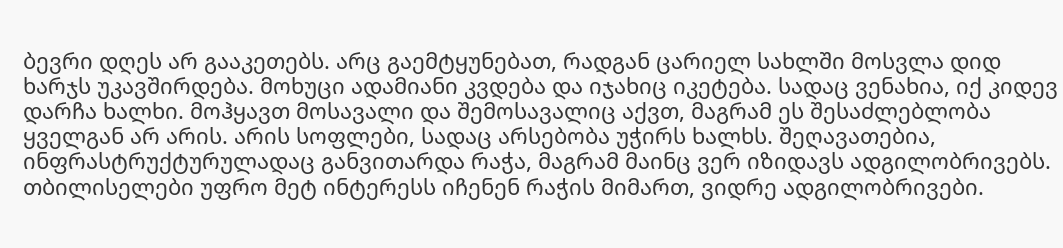ბევრი დღეს არ გააკეთებს. არც გაემტყუნებათ, რადგან ცარიელ სახლში მოსვლა დიდ ხარჯს უკავშირდება. მოხუცი ადამიანი კვდება და იჯახიც იკეტება. სადაც ვენახია, იქ კიდევ დარჩა ხალხი. მოჰყავთ მოსავალი და შემოსავალიც აქვთ, მაგრამ ეს შესაძლებლობა ყველგან არ არის. არის სოფლები, სადაც არსებობა უჭირს ხალხს. შეღავათებია, ინფრასტრუქტურულადაც განვითარდა რაჭა, მაგრამ მაინც ვერ იზიდავს ადგილობრივებს. თბილისელები უფრო მეტ ინტერესს იჩენენ რაჭის მიმართ, ვიდრე ადგილობრივები.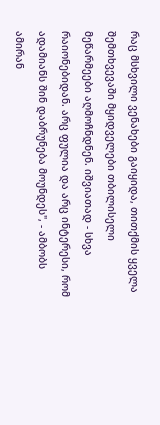რაც მსხვილი ვენახები გაიყიდა, თითქმის ყველა შემთხვევაში მყიდველები თბილისელი მეწარმეები აღმოჩნდნენ. იშვიათად - სხვა რაიონებიდან. არც ფულია და არც ინტერესი, რომ ადამიანს შინ დაბრუნება მოუნდეს", - ამბობს ამირან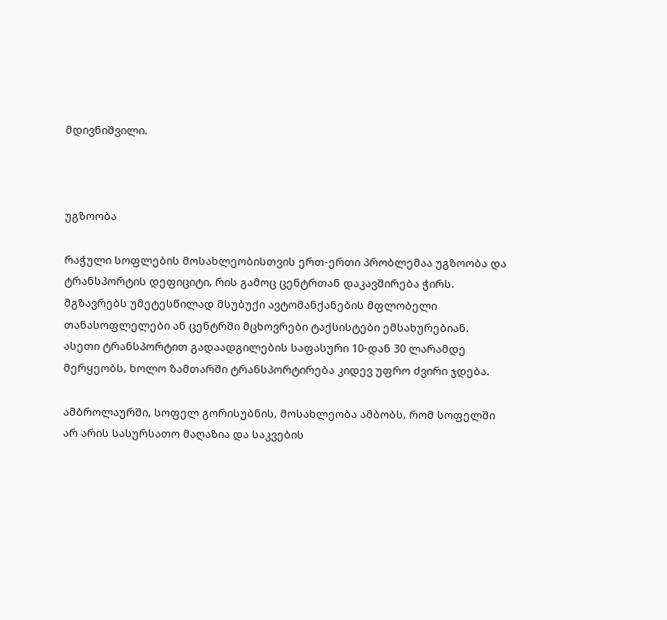მდივნიშვილი.



უგზოობა

რაჭული სოფლების მოსახლეობისთვის ერთ-ერთი პრობლემაა უგზოობა და ტრანსპორტის დეფიციტი, რის გამოც ცენტრთან დაკავშირება ჭირს. მგზავრებს უმეტესწილად მსუბუქი ავტომანქანების მფლობელი თანასოფლელები ან ცენტრში მცხოვრები ტაქსისტები ემსახურებიან. ასეთი ტრანსპორტით გადაადგილების საფასური 10-დან 30 ლარამდე მერყეობს, ხოლო ზამთარში ტრანსპორტირება კიდევ უფრო ძვირი ჯდება.

ამბროლაურში, სოფელ გორისუბნის, მოსახლეობა ამბობს, რომ სოფელში არ არის სასურსათო მაღაზია და საკვების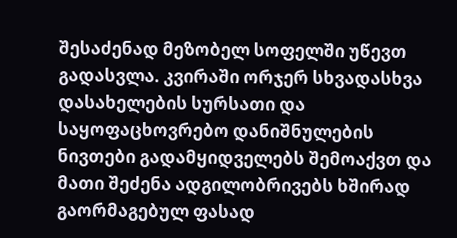შესაძენად მეზობელ სოფელში უწევთ გადასვლა. კვირაში ორჯერ სხვადასხვა დასახელების სურსათი და საყოფაცხოვრებო დანიშნულების ნივთები გადამყიდველებს შემოაქვთ და მათი შეძენა ადგილობრივებს ხშირად გაორმაგებულ ფასად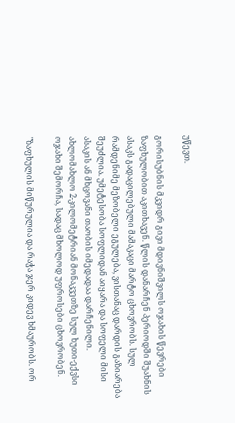უწევთ.

გორისუბნის მკვიდრ გივი მდივნიშვილს ოჯახის წევრები ზაფხულობით აკითხავენ. წლის დანარჩენ პერიოდში შუახნის ასაკს გადაცილებული მამაკაცი მარტო ცხოვრობს. სულ რამდენიმე მეზობელი ეგულება, ვისთანაც დარდის გაზიარება შეუძლია. უმეტესობა სოფლიდან აიყარა და სოფელი მისი ასაკის ან მხცოვანი თაობის იმედადაა დარჩენილი. ახლომახლო 2-კილომეტრიან მონაკვეთზე სულ ხუთი-ექვსი ოჯახი შემორჩა, სადაც მხოლოდ უფროსები ცხოვრობენ.

"ზაფხულის მიწურულია და რაჭა ჯერ კიდევ ხმაურობს. ორ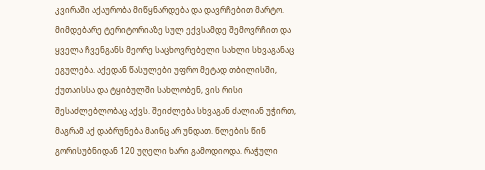კვირაში აქაურობა მიწყნარდება და დავრჩებით მარტო. მიმდებარე ტერიტორიაზე სულ ექვსამდე შემოვრჩით და ყველა ჩვენგანს მეორე საცხოვრებელი სახლი სხვაგანაც ეგულება. აქედან წასულები უფრო მეტად თბილისში, ქუთაისსა და ტყიბულში სახლობენ, ვის რისი შესაძლებლობაც აქვს. შეიძლება სხვაგან ძალიან უჭირთ, მაგრამ აქ დაბრუნება მაინც არ უნდათ. წლების წინ გორისუბნიდან 120 უღელი ხარი გამოდიოდა. რაჭული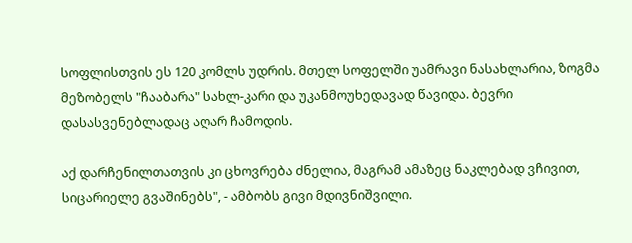სოფლისთვის ეს 120 კომლს უდრის. მთელ სოფელში უამრავი ნასახლარია, ზოგმა მეზობელს "ჩააბარა" სახლ-კარი და უკანმოუხედავად წავიდა. ბევრი დასასვენებლადაც აღარ ჩამოდის.

აქ დარჩენილთათვის კი ცხოვრება ძნელია, მაგრამ ამაზეც ნაკლებად ვჩივით, სიცარიელე გვაშინებს", - ამბობს გივი მდივნიშვილი.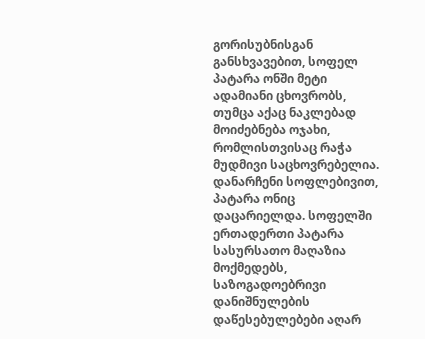გორისუბნისგან განსხვავებით, სოფელ პატარა ონში მეტი ადამიანი ცხოვრობს, თუმცა აქაც ნაკლებად მოიძებნება ოჯახი, რომლისთვისაც რაჭა მუდმივი საცხოვრებელია. დანარჩენი სოფლებივით, პატარა ონიც დაცარიელდა. სოფელში ერთადერთი პატარა სასურსათო მაღაზია მოქმედებს, საზოგადოებრივი დანიშნულების დაწესებულებები აღარ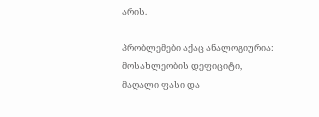არის.

პრობლემები აქაც ანალოგიურია: მოსახლეობის დეფიციტი, მაღალი ფასი და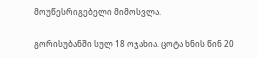მოუწესრიგებელი მიმოსვლა.

გორისუბანში სულ 18 ოჯახია. ცოტა ხნის წინ 20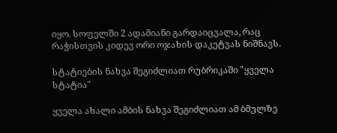იყო. სოფელში 2 ადამიანი გარდაიცვალა, რაც რაჭისთვის კიდევ ორი ოჯახის დაკეტვას ნიშნავს.

სტატიების ნახვა შეგიძლიათ რუბრიკაში "ყველა სტატია"

ყველა ახალი ამბის ნახვა შეგიძლიათ ამ ბმულზე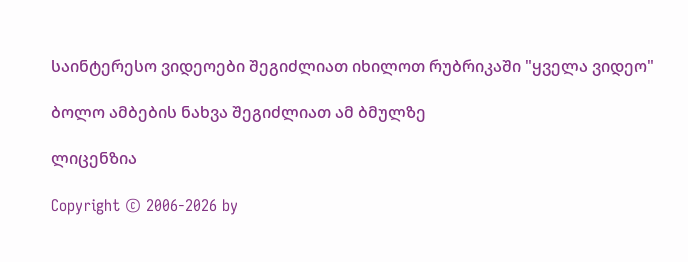საინტერესო ვიდეოები შეგიძლიათ იხილოთ რუბრიკაში "ყველა ვიდეო"

ბოლო ამბების ნახვა შეგიძლიათ ამ ბმულზე

ლიცენზია

Copyright © 2006-2026 by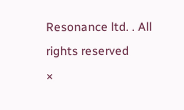Resonance ltd. . All rights reserved
×